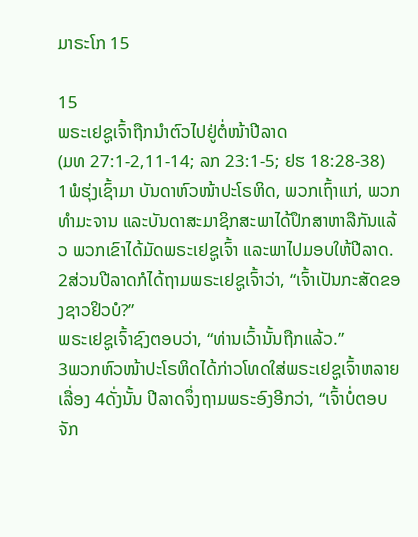ມາຣະໂກ 15

15
ພຣະເຢຊູເຈົ້າຖືກນຳຕົວໄປຢູ່ຕໍ່ໜ້າປີລາດ
(ມທ 27:1-2,11-14; ລກ 23:1-5; ຢຮ 18:28-38)
1ພໍຮຸ່ງເຊົ້າມາ ບັນດາຫົວໜ້າປະໂຣຫິດ, ພວກເຖົ້າແກ່, ພວກທຳມະຈານ ແລະບັນດາສະມາຊິກສະພາໄດ້ປຶກສາຫາລືກັນແລ້ວ ພວກເຂົາໄດ້ມັດພຣະເຢຊູເຈົ້າ ແລະພາໄປມອບໃຫ້ປີລາດ. 2ສ່ວນປີລາດກໍໄດ້ຖາມພຣະເຢຊູເຈົ້າວ່າ, “ເຈົ້າເປັນກະສັດຂອງຊາວຢິວບໍ?”
ພຣະເຢຊູເຈົ້າຊົງຕອບວ່າ, “ທ່ານເວົ້ານັ້ນຖືກແລ້ວ.”
3ພວກຫົວໜ້າປະໂຣຫິດໄດ້ກ່າວໂທດໃສ່ພຣະເຢຊູເຈົ້າຫລາຍເລື່ອງ 4ດັ່ງນັ້ນ ປີລາດຈຶ່ງຖາມພຣະອົງອີກວ່າ, “ເຈົ້າບໍ່ຕອບຈັກ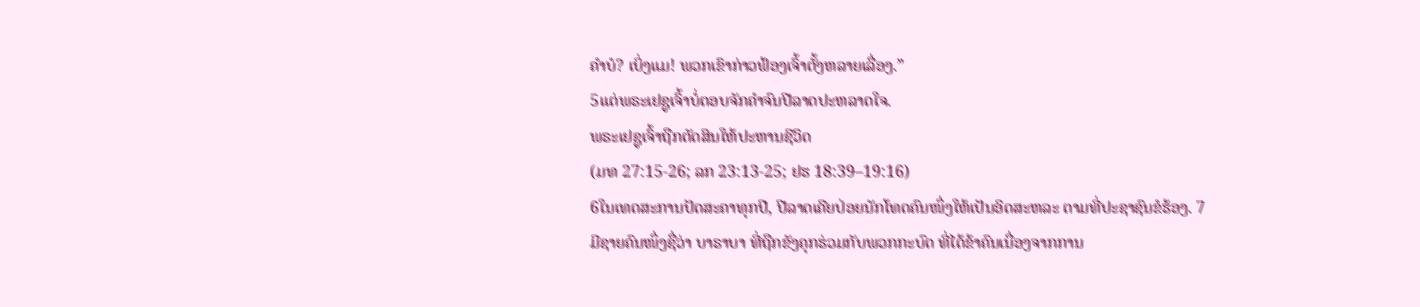ຄຳບໍ? ເບິ່ງແມ! ພວກເຂົາກ່າວຟ້ອງເຈົ້າຕັ້ງຫລາຍເລື່ອງ.”
5ແຕ່ພຣະເຢຊູເຈົ້າບໍ່ຕອບຈັກຄຳຈົນປີລາດປະຫລາດໃຈ.
ພຣະເຢຊູເຈົ້າຖືກຕັດສິນໃຫ້ປະຫານຊີວິດ
(ມທ 27:15-26; ລກ 23:13-25; ຢຮ 18:39–19:16)
6ໃນເທດສະການປັດສະຄາທຸກປີ, ປີລາດເຄີຍປ່ອຍນັກໂທດຄົນໜຶ່ງໃຫ້ເປັນອິດສະຫລະ ຕາມທີ່ປະຊາຊົນຂໍຮ້ອງ. 7ມີຊາຍຄົນໜຶ່ງຊື່ວ່າ ບາຣາບາ ທີ່ຖືກຂັງຄຸກຮ່ວມກັບພວກກະບົດ ທີ່ໄດ້ຂ້າຄົນເນື່ອງຈາກການ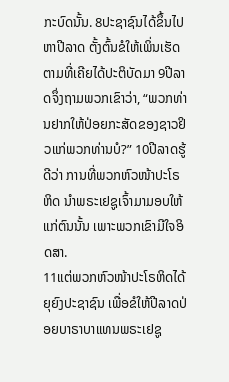ກະບົດນັ້ນ. 8ປະຊາຊົນໄດ້ຂຶ້ນໄປຫາປີລາດ ຕັ້ງຕົ້ນຂໍໃຫ້ເພິ່ນເຮັດຕາມທີ່ເຄີຍໄດ້ປະຕິບັດມາ 9ປີລາດຈຶ່ງຖາມພວກເຂົາວ່າ, “ພວກທ່ານຢາກໃຫ້ປ່ອຍກະສັດຂອງຊາວຢິວແກ່ພວກທ່ານບໍ?” 10ປີລາດຮູ້ດີວ່າ ການທີ່ພວກຫົວໜ້າປະໂຣຫິດ ນຳພຣະເຢຊູເຈົ້າມາມອບໃຫ້ແກ່ຕົນນັ້ນ ເພາະພວກເຂົາມີໃຈອິດສາ.
11ແຕ່ພວກຫົວໜ້າປະໂຣຫິດໄດ້ຍຸຍົງປະຊາຊົນ ເພື່ອຂໍໃຫ້ປີລາດປ່ອຍບາຣາບາແທນພຣະເຢຊູ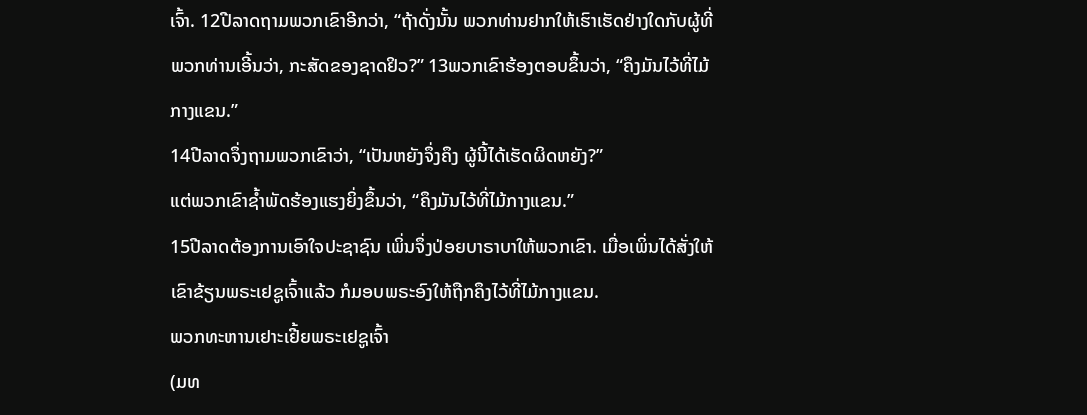ເຈົ້າ. 12ປີລາດຖາມພວກເຂົາອີກວ່າ, “ຖ້າດັ່ງນັ້ນ ພວກທ່ານຢາກໃຫ້ເຮົາເຮັດຢ່າງໃດກັບຜູ້ທີ່ພວກທ່ານເອີ້ນວ່າ, ກະສັດຂອງຊາດຢິວ?” 13ພວກເຂົາຮ້ອງຕອບຂຶ້ນວ່າ, “ຄຶງມັນໄວ້ທີ່ໄມ້ກາງແຂນ.”
14ປີລາດຈຶ່ງຖາມພວກເຂົາວ່າ, “ເປັນຫຍັງຈຶ່ງຄຶງ ຜູ້ນີ້ໄດ້ເຮັດຜິດຫຍັງ?”
ແຕ່ພວກເຂົາຊໍ້າພັດຮ້ອງແຮງຍິ່ງຂຶ້ນວ່າ, “ຄຶງມັນໄວ້ທີ່ໄມ້ກາງແຂນ.”
15ປີລາດຕ້ອງການເອົາໃຈປະຊາຊົນ ເພິ່ນຈຶ່ງປ່ອຍບາຣາບາໃຫ້ພວກເຂົາ. ເມື່ອເພິ່ນໄດ້ສັ່ງໃຫ້ເຂົາຂ້ຽນພຣະເຢຊູເຈົ້າແລ້ວ ກໍມອບພຣະອົງໃຫ້ຖືກຄຶງໄວ້ທີ່ໄມ້ກາງແຂນ.
ພວກທະຫານເຢາະເຢີ້ຍພຣະເຢຊູເຈົ້າ
(ມທ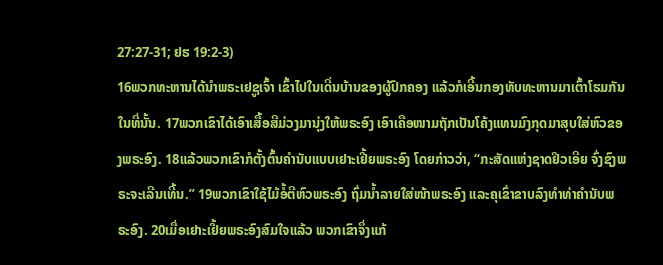27:27-31; ຢຮ 19:2-3)
16ພວກທະຫານໄດ້ນຳພຣະເຢຊູເຈົ້າ ເຂົ້າໄປໃນເດີ່ນບ້ານຂອງຜູ້ປົກຄອງ ແລ້ວກໍເອີ້ນກອງທັບທະຫານມາເຕົ້າໂຮມກັນໃນທີ່ນັ້ນ. 17ພວກເຂົາໄດ້ເອົາເສື້ອສີມ່ວງມານຸ່ງໃຫ້ພຣະອົງ ເອົາເຄືອໜາມຖັກເປັນໂຄ້ງແທນມົງກຸດມາສຸບໃສ່ຫົວຂອງພຣະອົງ. 18ແລ້ວພວກເຂົາກໍຕັ້ງຕົ້ນຄຳນັບແບບເຢາະເຢີ້ຍພຣະອົງ ໂດຍກ່າວວ່າ, “ກະສັດແຫ່ງຊາດຢິວເອີຍ ຈົ່ງຊົງພຣະຈະເລີນເທີ້ນ.” 19ພວກເຂົາໃຊ້ໄມ້ອໍ້ຕີຫົວພຣະອົງ ຖົ່ມນໍ້າລາຍໃສ່ໜ້າພຣະອົງ ແລະຄຸເຂົ່າຂາບລົງທຳທ່າຄຳນັບພຣະອົງ. 20ເມື່ອເຢາະເຢີ້ຍພຣະອົງສົມໃຈແລ້ວ ພວກເຂົາຈຶ່ງແກ້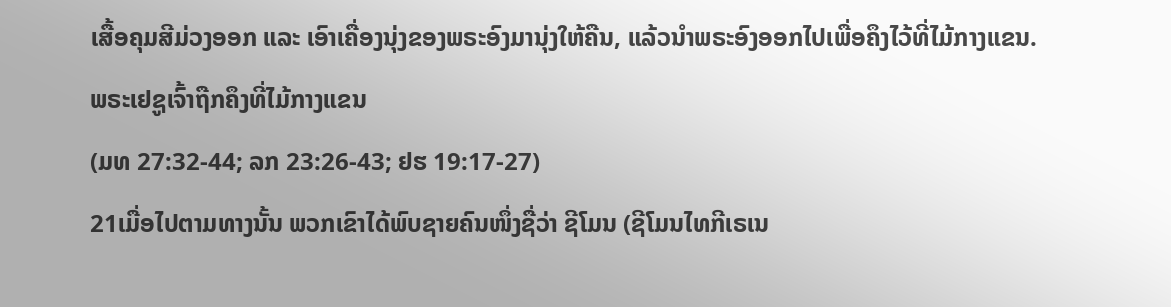ເສື້ອຄຸມສີມ່ວງອອກ ແລະ ເອົາເຄື່ອງນຸ່ງຂອງພຣະອົງມານຸ່ງໃຫ້ຄືນ, ແລ້ວນຳພຣະອົງອອກໄປເພື່ອຄຶງໄວ້ທີ່ໄມ້ກາງແຂນ.
ພຣະເຢຊູເຈົ້າຖືກຄຶງທີ່ໄມ້ກາງແຂນ
(ມທ 27:32-44; ລກ 23:26-43; ຢຮ 19:17-27)
21ເມື່ອໄປຕາມທາງນັ້ນ ພວກເຂົາໄດ້ພົບຊາຍຄົນໜຶ່ງຊື່ວ່າ ຊີໂມນ (ຊີໂມນໄທກີເຣເນ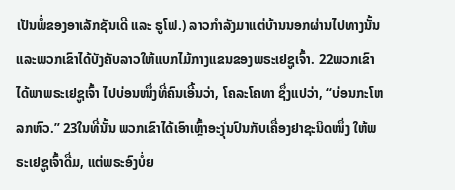ເປັນພໍ່ຂອງອາເລັກຊັນເດີ ແລະ ຣູໂຟ.) ລາວກຳລັງມາແຕ່ບ້ານນອກຜ່ານໄປທາງນັ້ນ ແລະພວກເຂົາໄດ້ບັງຄັບລາວໃຫ້ແບກໄມ້ກາງແຂນຂອງພຣະເຢຊູເຈົ້າ. 22ພວກເຂົາໄດ້ພາພຣະເຢຊູເຈົ້າ ໄປບ່ອນໜຶ່ງທີ່ຄົນເອີ້ນວ່າ, ໂຄລະໂຄທາ ຊຶ່ງແປວ່າ, “ບ່ອນກະໂຫລກຫົວ.” 23ໃນທີ່ນັ້ນ ພວກເຂົາໄດ້ເອົາເຫຼົ້າອະງຸ່ນປົນກັບເຄື່ອງຢາຊະນິດໜຶ່ງ ໃຫ້ພຣະເຢຊູເຈົ້າດື່ມ, ແຕ່ພຣະອົງບໍ່ຍ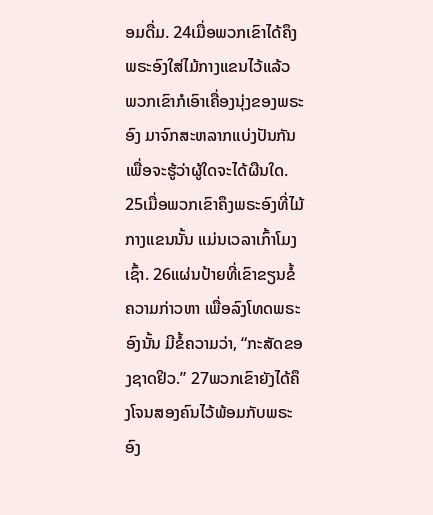ອມດື່ມ. 24ເມື່ອພວກເຂົາໄດ້ຄຶງພຣະອົງໃສ່ໄມ້ກາງແຂນໄວ້ແລ້ວ ພວກເຂົາກໍເອົາເຄື່ອງນຸ່ງຂອງພຣະອົງ ມາຈົກສະຫລາກແບ່ງປັນກັນ ເພື່ອຈະຮູ້ວ່າຜູ້ໃດຈະໄດ້ຜືນໃດ. 25ເມື່ອພວກເຂົາຄຶງພຣະອົງທີ່ໄມ້ກາງແຂນນັ້ນ ແມ່ນເວລາເກົ້າໂມງເຊົ້າ. 26ແຜ່ນປ້າຍທີ່ເຂົາຂຽນຂໍ້ຄວາມກ່າວຫາ ເພື່ອລົງໂທດພຣະອົງນັ້ນ ມີຂໍ້ຄວາມວ່າ, “ກະສັດຂອງຊາດຢິວ.” 27ພວກເຂົາຍັງໄດ້ຄຶງໂຈນສອງຄົນໄວ້ພ້ອມກັບພຣະອົງ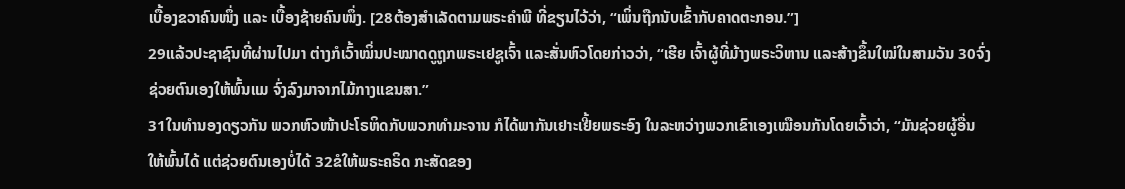ເບື້ອງຂວາຄົນໜຶ່ງ ແລະ ເບື້ອງຊ້າຍຄົນໜຶ່ງ. [28ຕ້ອງສຳເລັດຕາມພຣະຄຳພີ ທີ່ຂຽນໄວ້ວ່າ, “ເພິ່ນຖືກນັບເຂົ້າກັບຄາດຕະກອນ.”]
29ແລ້ວປະຊາຊົນທີ່ຜ່ານໄປມາ ຕ່າງກໍເວົ້າໝິ່ນປະໝາດດູຖູກພຣະເຢຊູເຈົ້າ ແລະສັ່ນຫົວໂດຍກ່າວວ່າ, “ເຮີຍ ເຈົ້າຜູ້ທີ່ມ້າງພຣະວິຫານ ແລະສ້າງຂຶ້ນໃໝ່ໃນສາມວັນ 30ຈົ່ງຊ່ວຍຕົນເອງໃຫ້ພົ້ນແມ ຈົ່ງລົງມາຈາກໄມ້ກາງແຂນສາ.”
31ໃນທຳນອງດຽວກັນ ພວກຫົວໜ້າປະໂຣຫິດກັບພວກທຳມະຈານ ກໍໄດ້ພາກັນເຢາະເຢີ້ຍພຣະອົງ ໃນລະຫວ່າງພວກເຂົາເອງເໝືອນກັນໂດຍເວົ້າວ່າ, “ມັນຊ່ວຍຜູ້ອື່ນໃຫ້ພົ້ນໄດ້ ແຕ່ຊ່ວຍຕົນເອງບໍ່ໄດ້ 32ຂໍໃຫ້ພຣະຄຣິດ ກະສັດຂອງ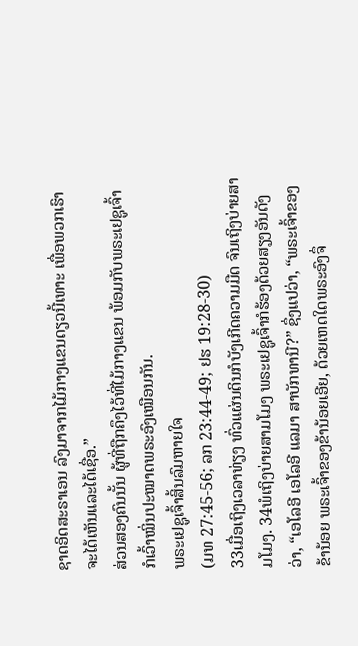ຊາດອິດສະຣາເອນ ລົງມາຈາກໄມ້ກາງແຂນດຽວນີ້ເທາະ ເພື່ອພວກເຮົາຈະໄດ້ເຫັນແລະໄດ້ເຊື່ອ.”
ສ່ວນສອງຄົນນັ້ນ ຜູ້ທີ່ຖືກຄຶງໄວ້ທີ່ໄມ້ກາງແຂນ ພ້ອມກັບພຣະເຢຊູເຈົ້າ ກໍເວົ້າໝິ່ນປະໝາດພຣະອົງເໝືອນກັນ.
ພຣະເຢຊູເຈົ້າສິ້ນລົມຫາຍໃຈ
(ມທ 27:45-56; ລກ 23:44-49; ຢຮ 19:28-30)
33ເມື່ອເຖິງເວລາທ່ຽງ ທົ່ວແຜ່ນດິນກໍບັງເກີດຄວາມມືດ ຈົນເຖິງບ່າຍສາມໂມງ. 34ພໍເຖິງບ່າຍສາມໂມງ ພຣະເຢຊູເຈົ້າກໍຮ້ອງດ້ວຍສຽງອັນດັງວ່າ, “ເອໂລອີ ເອໂລອີ ແລມາ ສາບັກທານີ?” ຊຶ່ງແປວ່າ, “ພຣະເຈົ້າຂອງຂ້ານ້ອຍ ພຣະເຈົ້າຂອງຂ້ານ້ອຍເອີຍ, ດ້ວຍເຫດໃດພຣະອົງຈຶ່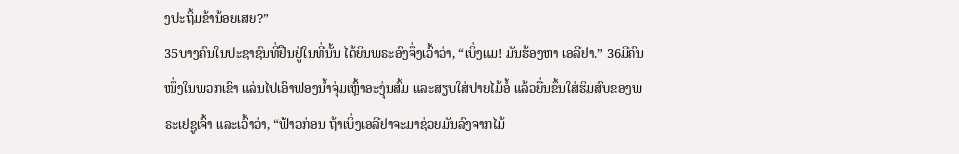ງປະຖິ້ມຂ້ານ້ອຍເສຍ?”
35ບາງຄົນໃນປະຊາຊົນທີ່ຢືນຢູ່ໃນທີ່ນັ້ນ ໄດ້ຍິນພຣະອົງຈຶ່ງເວົ້າວ່າ, “ເບິ່ງແມ! ມັນຮ້ອງຫາ ເອລີຢາ.” 36ມີຄົນໜຶ່ງໃນພວກເຂົາ ແລ່ນໄປເອົາຟອງນໍ້າຈຸ່ມເຫຼົ້າອະງຸ່ນສົ້ມ ແລະສຽບໃສ່ປາຍໄມ້ອໍ້ ແລ້ວຍື່ນຂຶ້ນໃສ່ຮິມສົບຂອງພຣະເຢຊູເຈົ້າ ແລະເວົ້າວ່າ, “ຟ້າວກ່ອນ ຖ້າເບິ່ງເອລີຢາຈະມາຊ່ວຍມັນລົງຈາກໄມ້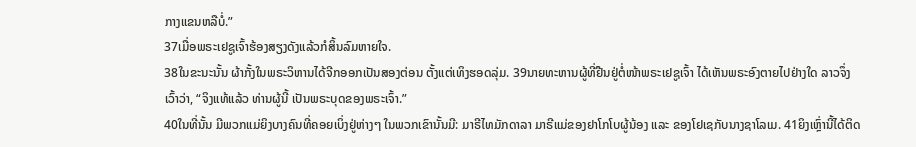ກາງແຂນຫລືບໍ່.”
37ເມື່ອພຣະເຢຊູເຈົ້າຮ້ອງສຽງດັງແລ້ວກໍສິ້ນລົມຫາຍໃຈ.
38ໃນຂະນະນັ້ນ ຜ້າກັ້ງໃນພຣະວິຫານໄດ້ຈີກອອກເປັນສອງຕ່ອນ ຕັ້ງແຕ່ເທິງຮອດລຸ່ມ. 39ນາຍທະຫານຜູ້ທີ່ຢືນຢູ່ຕໍ່ໜ້າພຣະເຢຊູເຈົ້າ ໄດ້ເຫັນພຣະອົງຕາຍໄປຢ່າງໃດ ລາວຈຶ່ງເວົ້າວ່າ, “ຈິງແທ້ແລ້ວ ທ່ານຜູ້ນີ້ ເປັນພຣະບຸດຂອງພຣະເຈົ້າ.”
40ໃນທີ່ນັ້ນ ມີພວກແມ່ຍິງບາງຄົນທີ່ຄອຍເບິ່ງຢູ່ຫ່າງໆ ໃນພວກເຂົານັ້ນມີ: ມາຣີໄທມັກດາລາ ມາຣີແມ່ຂອງຢາໂກໂບຜູ້ນ້ອງ ແລະ ຂອງໂຢເຊກັບນາງຊາໂລເມ. 41ຍິງເຫຼົ່ານີ້ໄດ້ຕິດ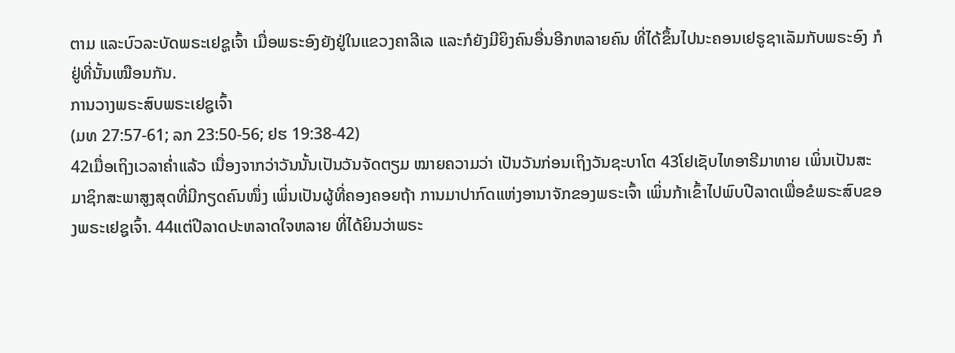ຕາມ ແລະບົວລະບັດພຣະເຢຊູເຈົ້າ ເມື່ອພຣະອົງຍັງຢູ່ໃນແຂວງຄາລີເລ ແລະກໍຍັງມີຍິງຄົນອື່ນອີກຫລາຍຄົນ ທີ່ໄດ້ຂຶ້ນໄປນະຄອນເຢຣູຊາເລັມກັບພຣະອົງ ກໍຢູ່ທີ່ນັ້ນເໝືອນກັນ.
ການວາງພຣະສົບພຣະເຢຊູເຈົ້າ
(ມທ 27:57-61; ລກ 23:50-56; ຢຮ 19:38-42)
42ເມື່ອເຖິງເວລາຄໍ່າແລ້ວ ເນື່ອງຈາກວ່າວັນນັ້ນເປັນວັນຈັດຕຽມ ໝາຍຄວາມວ່າ ເປັນວັນກ່ອນເຖິງວັນຊະບາໂຕ 43ໂຢເຊັບໄທອາຣີມາທາຍ ເພິ່ນເປັນສະມາຊິກສະພາສູງສຸດທີ່ມີກຽດຄົນໜຶ່ງ ເພິ່ນເປັນຜູ້ທີ່ຄອງຄອຍຖ້າ ການມາປາກົດແຫ່ງອານາຈັກຂອງພຣະເຈົ້າ ເພິ່ນກ້າເຂົ້າໄປພົບປີລາດເພື່ອຂໍພຣະສົບຂອງພຣະເຢຊູເຈົ້າ. 44ແຕ່ປີລາດປະຫລາດໃຈຫລາຍ ທີ່ໄດ້ຍິນວ່າພຣະ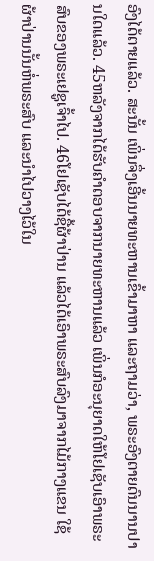ອົງໄດ້ຕາຍແລ້ວ. ສະນັ້ນ ເພິ່ນຈຶ່ງເອີ້ນນາຍທະຫານເຂົ້າມາຫາ ແລະຖາມວ່າ, ພຣະອົງຕາຍດົນນານປານໃດແລ້ວ. 45ຫລັງຈາກໄດ້ຮັບຄຳຕອບຈາກນາຍທະຫານແລ້ວ ເພິ່ນກໍອະນຸຍາດໃຫ້ໂຢເຊັບເອົາພຣະສົບຂອງພຣະເຢຊູເຈົ້າໄປ. 46ໂຢເຊັບໄດ້ຊື້ຜ້າປ່ານ ແລ້ວໄດ້ເອົາພຣະສົບລົງມາຈາກໄມ້ກາງແຂນ ໃຊ້ຜ້າປ່ານນັ້ນຫໍ່ພຣະສົບ ແລະນຳໄປວາງໄວ້ໃນ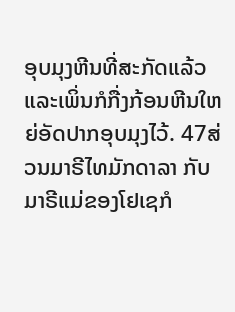ອຸບມຸງຫີນທີ່ສະກັດແລ້ວ ແລະເພິ່ນກໍກື່ງກ້ອນຫີນໃຫຍ່ອັດປາກອຸບມຸງໄວ້. 47ສ່ວນມາຣີໄທມັກດາລາ ກັບມາຣີແມ່ຂອງໂຢເຊກໍ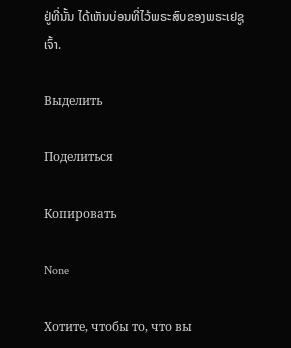ຢູ່ທີ່ນັ້ນ ໄດ້ເຫັນບ່ອນທີ່ໄວ້ພຣະສົບຂອງພຣະເຢຊູເຈົ້າ.

Выделить

Поделиться

Копировать

None

Хотите, чтобы то, что вы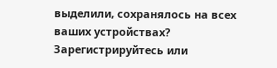выделили, сохранялось на всех ваших устройствах? Зарегистрируйтесь или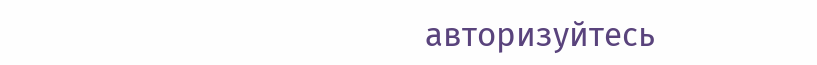авторизуйтесь